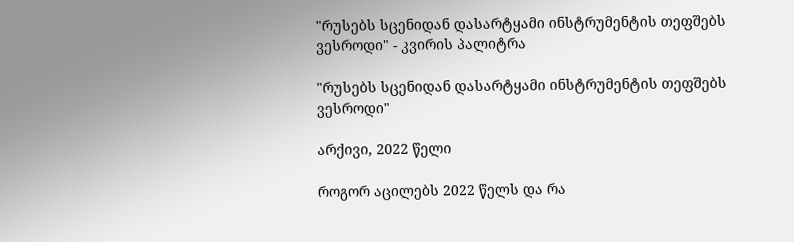"რუსებს სცენიდან დასარტყამი ინსტრუმენტის თეფშებს ვესროდი" - კვირის პალიტრა

"რუსებს სცენიდან დასარტყამი ინსტრუმენტის თეფშებს ვესროდი"

არქივი, 2022 წელი

როგორ აცილებს 2022 წელს და რა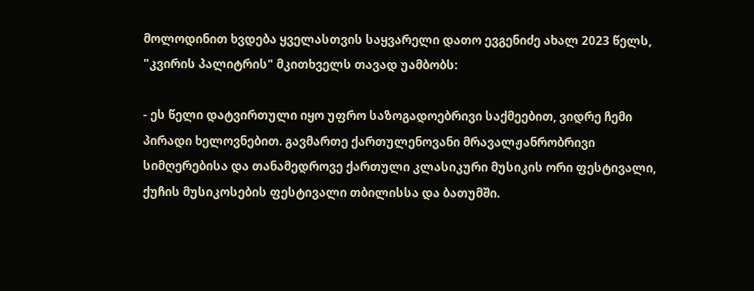მოლოდინით ხვდება ყველასთვის საყვარელი დათო ევგენიძე ახალ 2023 წელს, "კვირის პალიტრის" მკითხველს თავად უამბობს:

- ეს წელი დატვირთული იყო უფრო საზოგადოებრივი საქმეებით, ვიდრე ჩემი პირადი ხელოვნებით. გავმართე ქართულენოვანი მრავალჟანრობრივი სიმღერებისა და თანამედროვე ქართული კლასიკური მუსიკის ორი ფესტივალი, ქუჩის მუსიკოსების ფესტივალი თბილისსა და ბათუმში.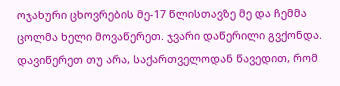ოჯახური ცხოვრების მე-17 წლისთავზე მე და ჩემმა ცოლმა ხელი მოვაწერეთ. ჯვარი დაწერილი გვქონდა. დავიწერეთ თუ არა, საქართველოდან წავედით, რომ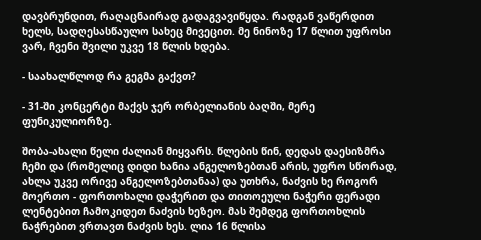დავბრუნდით, რაღაცნაირად გადაგვავიწყდა. რადგან ვაწერდით ხელს, სადღესასწაულო სახეც მივეცით. მე ნინოზე 17 წლით უფროსი ვარ, ჩვენი შვილი უკვე 18 წლის ხდება.

- საახალწლოდ რა გეგმა გაქვთ?

- 31-ში კონცერტი მაქვს ჯერ ორბელიანის ბაღში, მერე ფუნიკულიორზე.

შობა-ახალი წელი ძალიან მიყვარს. წლების წინ, დედას დაესიზმრა ჩემი და (რომელიც დიდი ხანია ანგელოზებთან არის, უფრო სწორად, ახლა უკვე ორივე ანგელოზებთანაა) და უთხრა, ნაძვის ხე როგორ მოერთო - ფორთოხალი დაჭერით და თითოეული ნაჭერი ფერადი ლენტებით ჩამოკიდეთ ნაძვის ხეზეო. მას შემდეგ ფორთოხლის ნაჭრებით ვრთავთ ნაძვის ხეს. ლია 16 წლისა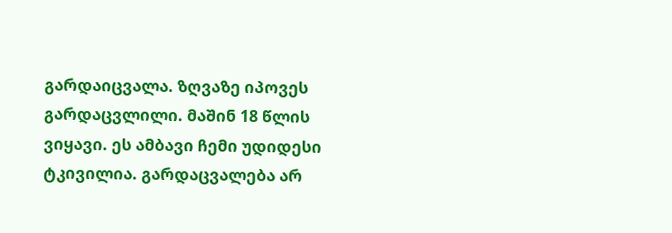გარდაიცვალა. ზღვაზე იპოვეს გარდაცვლილი. მაშინ 18 წლის ვიყავი. ეს ამბავი ჩემი უდიდესი ტკივილია. გარდაცვალება არ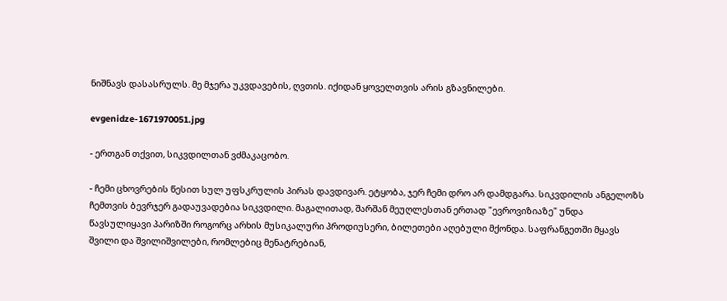ნიშნავს დასასრულს. მე მჯერა უკვდავების, ღვთის. იქიდან ყოველთვის არის გზავნილები.

evgenidze-1671970051.jpg

- ერთგან თქვით, სიკვდილთან ვძმაკაცობო.

- ჩემი ცხოვრების წესით სულ უფსკრულის პირას დავდივარ. ეტყობა, ჯერ ჩემი დრო არ დამდგარა. სიკვდილის ანგელოზს ჩემთვის ბევრჯერ გადაუვადებია სიკვდილი. მაგალითად, შარშან მეუღლესთან ერთად "ევროვიზიაზე" უნდა წავსულიყავი პარიზში როგორც არხის მუსიკალური პროდიუსერი, ბილეთები აღებული მქონდა. საფრანგეთში მყავს შვილი და შვილიშვილები, რომლებიც მენატრებიან,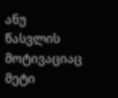ანუ წასვლის მოტივაციაც მეტი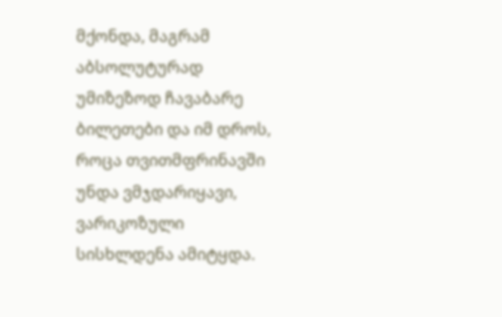მქონდა, მაგრამ აბსოლუტურად უმიზეზოდ ჩავაბარე ბილეთები და იმ დროს, როცა თვითმფრინავში უნდა ვმჯდარიყავი, ვარიკოზული სისხლდენა ამიტყდა.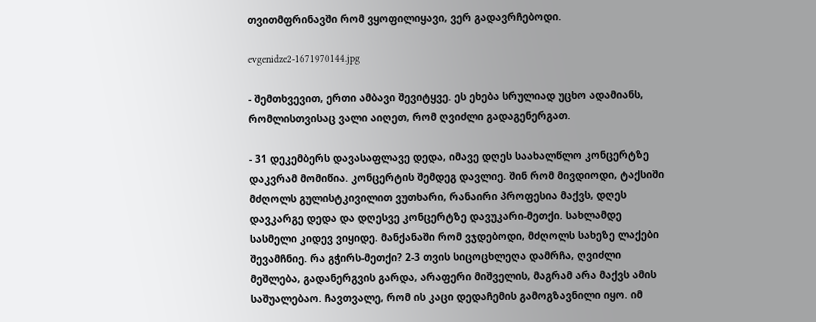თვითმფრინავში რომ ვყოფილიყავი, ვერ გადავრჩებოდი.

evgenidze2-1671970144.jpg

- შემთხვევით, ერთი ამბავი შევიტყვე. ეს ეხება სრულიად უცხო ადამიანს, რომლისთვისაც ვალი აიღეთ, რომ ღვიძლი გადაგენერგათ.

- 31 დეკემბერს დავასაფლავე დედა, იმავე დღეს საახალწლო კონცერტზე დაკვრამ მომიწია. კონცერტის შემდეგ დავლიე. შინ რომ მივდიოდი, ტაქსიში მძღოლს გულისტკივილით ვუთხარი, რანაირი პროფესია მაქვს, დღეს დავკარგე დედა და დღესვე კონცერტზე დავუკარი-მეთქი. სახლამდე სასმელი კიდევ ვიყიდე. მანქანაში რომ ვჯდებოდი, მძღოლს სახეზე ლაქები შევამჩნიე. რა გჭირს-მეთქი? 2-3 თვის სიცოცხლეღა დამრჩა, ღვიძლი მეშლება, გადანერგვის გარდა, არაფერი მიშველის, მაგრამ არა მაქვს ამის საშუალებაო. ჩავთვალე, რომ ის კაცი დედაჩემის გამოგზავნილი იყო. იმ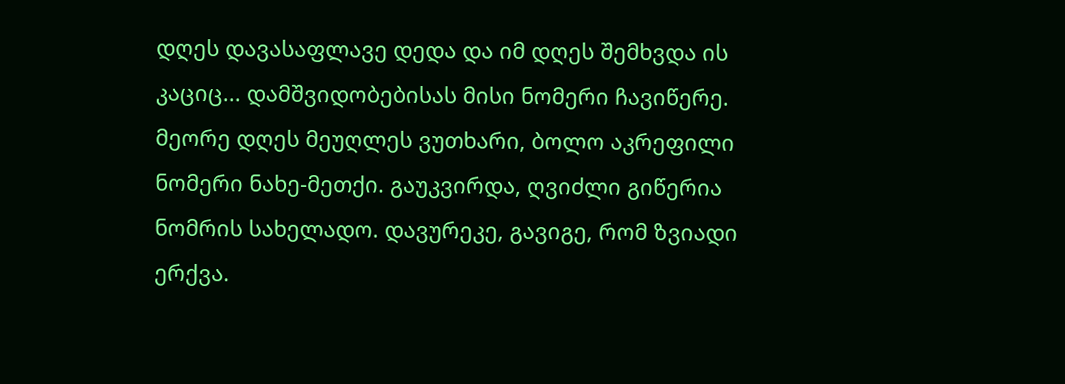დღეს დავასაფლავე დედა და იმ დღეს შემხვდა ის კაციც... დამშვიდობებისას მისი ნომერი ჩავიწერე. მეორე დღეს მეუღლეს ვუთხარი, ბოლო აკრეფილი ნომერი ნახე-მეთქი. გაუკვირდა, ღვიძლი გიწერია ნომრის სახელადო. დავურეკე, გავიგე, რომ ზვიადი ერქვა.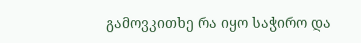გამოვკითხე რა იყო საჭირო და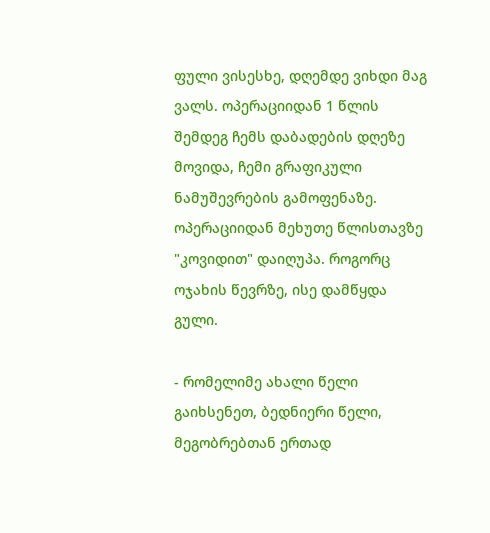ფული ვისესხე, დღემდე ვიხდი მაგ ვალს. ოპერაციიდან 1 წლის შემდეგ ჩემს დაბადების დღეზე მოვიდა, ჩემი გრაფიკული ნამუშევრების გამოფენაზე. ოპერაციიდან მეხუთე წლისთავზე "კოვიდით" დაიღუპა. როგორც ოჯახის წევრზე, ისე დამწყდა გული.

- რომელიმე ახალი წელი გაიხსენეთ, ბედნიერი წელი, მეგობრებთან ერთად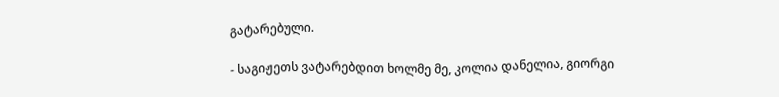გატარებული.

- საგიჟეთს ვატარებდით ხოლმე მე, კოლია დანელია, გიორგი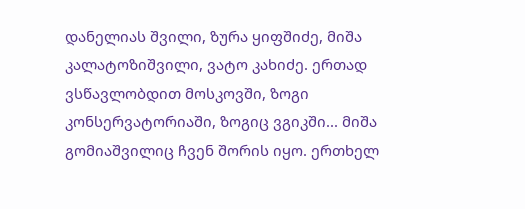დანელიას შვილი, ზურა ყიფშიძე, მიშა კალატოზიშვილი, ვატო კახიძე. ერთად ვსწავლობდით მოსკოვში, ზოგი კონსერვატორიაში, ზოგიც ვგიკში... მიშა გომიაშვილიც ჩვენ შორის იყო. ერთხელ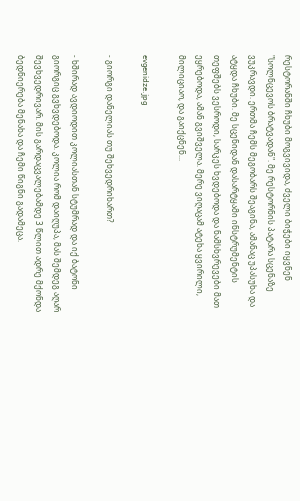რესტორანში ჩხუბი მოგვივიდა, ძველი ბიჭები იყვნენ "სოლნცევოს ბრატვადან". მე რესტორნის პატარა სცენაზე ვუკრავდი. ერთმა ჩემს მეგობარს შეაგინა, ამანაც უპასუხა და ატყდა ჩხუბი. მე სცენიდან დასარტყამი ინსტრუმენტის თეფშებს ვესროდი, სარკეს ხვდებოდა და ნამსხვრევები მათ ეყრებოდა, ამან გვიშველა. მერე ვიღაცამ ატეხა ყვირილი, მილიციაო, და გაიქცნენ...

evgenidze.jpg

- გიორგი დანელიას თუ შეხვედრიხართ?

- ხშირად ავდიოდით კოლიასთან სტუმრად და იქ ბატონი გიორგიც გვხვდებოდა. კოლია რომ დაიღუპა, მას შემდეგ აღარ შევხვედრივარ. მის გარდაცვალებამდე 3 წლით ადრე მქონდა ბედნიერება მენახა და ჩემი წიგნი გადამეცა.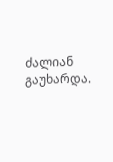ძალიან გაუხარდა.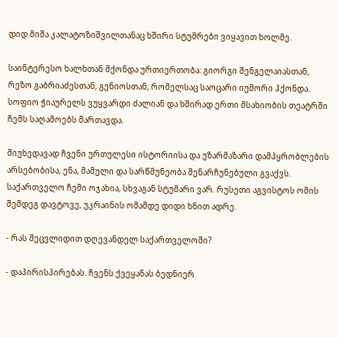დიდ მიშა კალატოზიშვილთანაც ხშირი სტუმრები ვიყავით ხოლმე.

საინტერესო ხალხთან მქონდა ურთიერთობა: გიორგი შენგელაიასთან, რეზო გაბრიაძესთან, გენიოსთან, რომელსაც საოცარი იუმორი ჰქონდა. სოფიო ჭიაურელს ვუყვარდი ძალიან და ხშირად ერთი მსახიობის თეატრში ჩემს საღამოებს მართავდა.

მიუხედავად ჩვენი ურთულესი ისტორიისა და უზარმაზარი დამპყრობლების არსებობისა, ენა, მამული და სარწმუნეობა შენარჩუნებული გვაქვს. საქართველო ჩემი ოჯახია, სხვაგან სტუმარი ვარ. რუსეთი აგვისტოს ომის შემდეგ დავტოვე, უკრაინის ომამდე დიდი ხნით ადრე.

- რას შეცვლიდით დღევანდელ საქართველოში?

- დაპირისპირებას. ჩვენს ქვეყანას ბედნიერ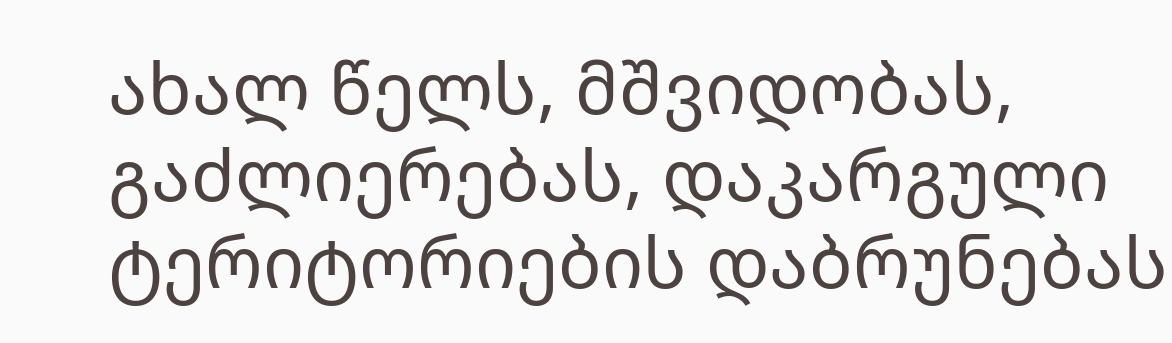ახალ წელს, მშვიდობას, გაძლიერებას, დაკარგული ტერიტორიების დაბრუნებას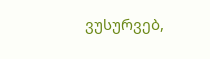ვუსურვებ,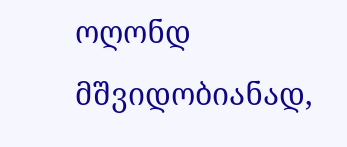ოღონდ მშვიდობიანად,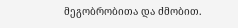მეგობრობითა და ძმობით.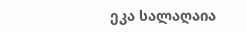ეკა სალაღაია